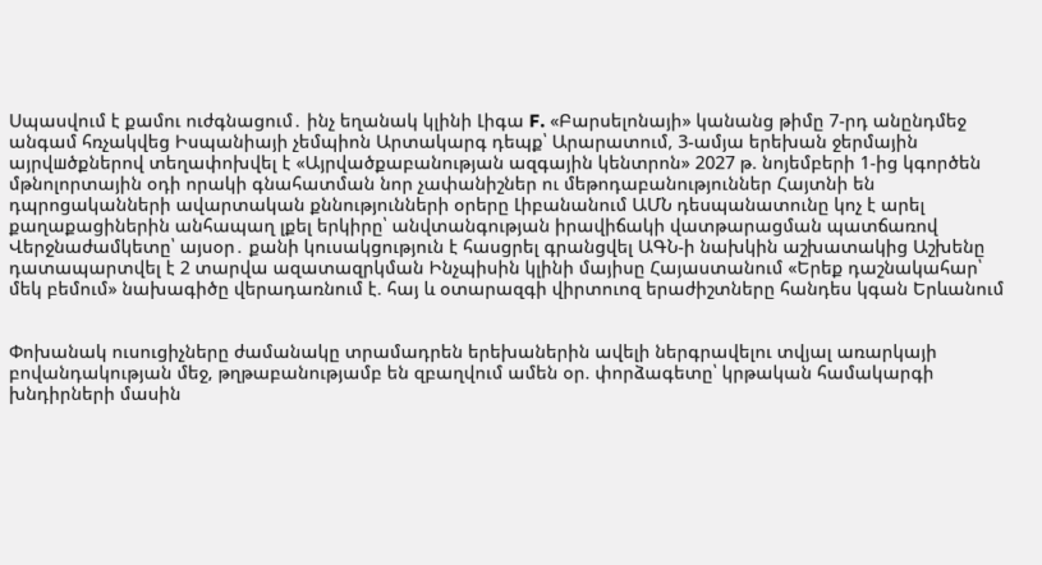Սպասվում է քամու ուժգնացում․ ինչ եղանակ կլինի Լիգա F. «Բարսելոնայի» կանանց թիմը 7-րդ անընդմեջ անգամ հռչակվեց Իսպանիայի չեմպիոն Արտակարգ դեպք՝ Արարատում, 3-ամյա երեխան ջերմային այրվшծքներով տեղափոխվել է «Այրվածքաբանության ազգային կենտրոն» 2027 թ. նոյեմբերի 1-ից կգործեն մթնոլորտային օդի որակի գնահատման նոր չափանիշներ ու մեթոդաբանություններ Հայտնի են դպրոցականների ավարտական քննությունների օրերը Լիբանանում ԱՄՆ դեսպանատունը կոչ է արել քաղաքացիներին անհապաղ լքել երկիրը՝ անվտանգության իրավիճակի վատթարացման պատճառով Վերջնաժամկետը՝ այսօր․ քանի կուսակցություն է հասցրել գրանցվել ԱԳՆ-ի նախկին աշխատակից Աշխենը դատապարտվել է 2 տարվա ազատազրկման Ինչպիսին կլինի մայիսը Հայաստանում «Երեք դաշնակահար՝ մեկ բեմում» նախագիծը վերադառնում է. հայ և օտարազգի վիրտուոզ երաժիշտները հանդես կգան Երևանում


Փոխանակ ուսուցիչները ժամանակը տրամադրեն երեխաներին ավելի ներգրավելու տվյալ առարկայի բովանդակության մեջ, թղթաբանությամբ են զբաղվում ամեն օր. փորձագետը՝ կրթական համակարգի խնդիրների մասին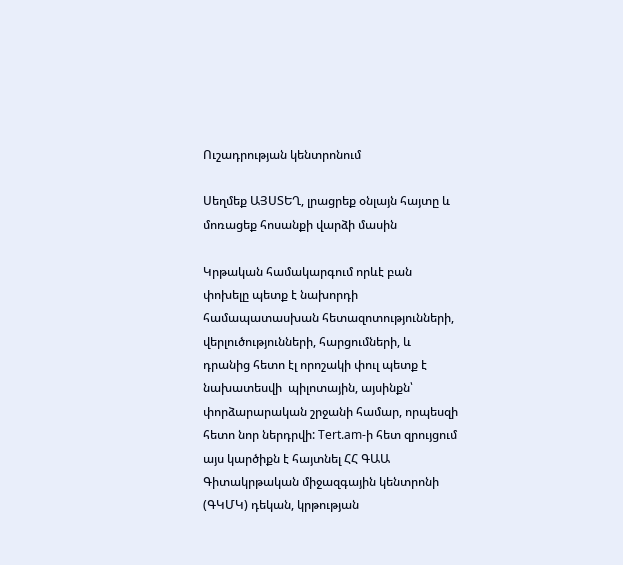Ուշադրության կենտրոնում

Սեղմեք ԱՅՍՏԵՂ, լրացրեք օնլայն հայտը և մոռացեք հոսանքի վարձի մասին

Կրթական համակարգում որևէ բան փոխելը պետք է նախորդի համապատասխան հետազոտությունների, վերլուծությունների, հարցումների, և դրանից հետո էլ որոշակի փուլ պետք է նախատեսվի  պիլոտային, այսինքն՝  փորձարարական շրջանի համար, որպեսզի հետո նոր ներդրվի: Tert.am-ի հետ զրույցում այս կարծիքն է հայտնել ՀՀ ԳԱԱ Գիտակրթական միջազգային կենտրոնի (ԳԿՄԿ) դեկան, կրթության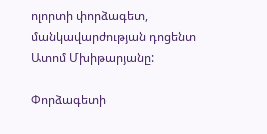ոլորտի փորձագետ, մանկավարժության դոցենտ Ատոմ Մխիթարյանը:

Փորձագետի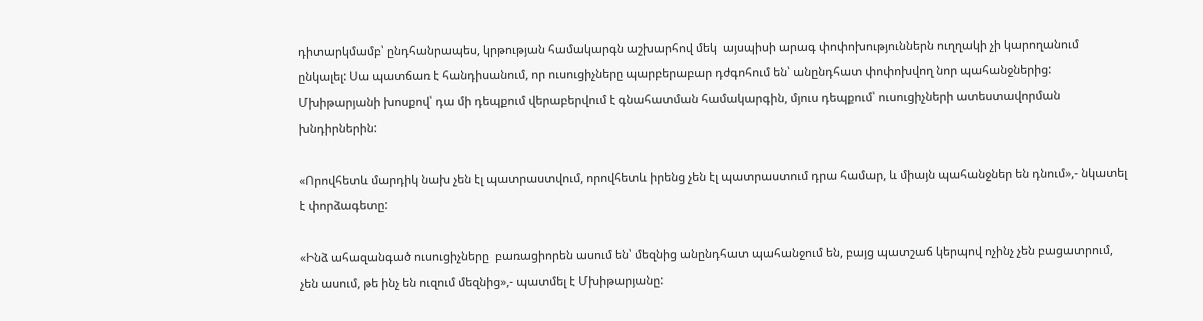դիտարկմամբ՝ ընդհանրապես, կրթության համակարգն աշխարհով մեկ  այսպիսի արագ փոփոխություններն ուղղակի չի կարողանում ընկալել: Սա պատճառ է հանդիսանում, որ ուսուցիչները պարբերաբար դժգոհում են՝ անընդհատ փոփոխվող նոր պահանջներից: Մխիթարյանի խոսքով՝ դա մի դեպքում վերաբերվում է գնահատման համակարգին, մյուս դեպքում՝ ուսուցիչների ատեստավորման խնդիրներին:

«Որովհետև մարդիկ նախ չեն էլ պատրաստվում, որովհետև իրենց չեն էլ պատրաստում դրա համար, և միայն պահանջներ են դնում»,- նկատել  է փորձագետը:

«Ինձ ահազանգած ուսուցիչները  բառացիորեն ասում են՝ մեզնից անընդհատ պահանջում են, բայց պատշաճ կերպով ոչինչ չեն բացատրում, չեն ասում, թե ինչ են ուզում մեզնից»,- պատմել է Մխիթարյանը: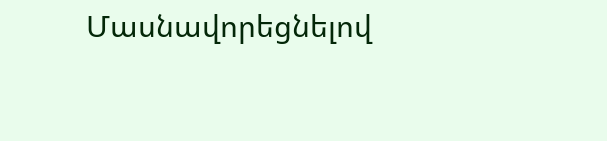Մասնավորեցնելով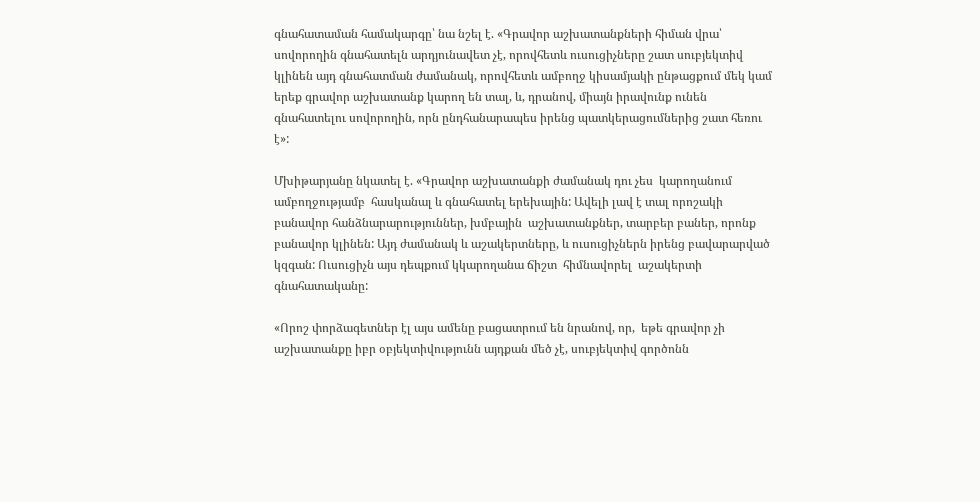գնահատաման համակարգը՝ նա նշել է. «Գրավոր աշխատանքների հիման վրա՝ սովորողին գնահատելն արդյունավետ չէ, որովհետև ուսուցիչները շատ սուբյեկտիվ կլինեն այդ գնահատման ժամանակ, որովհետև ամբողջ կիսամյակի ընթացքում մեկ կամ երեք գրավոր աշխատանք կարող են տալ, և, դրանով, միայն իրավունք ունեն գնահատելու սովորողին, որն ընդհանարապես իրենց պատկերացումներից շատ հեռու է»:

Մխիթարյանը նկատել է. «Գրավոր աշխատանքի ժամանակ դու չես  կարողանում ամբողջությամբ  հասկանալ և գնահատել երեխային: Ավելի լավ է տալ որոշակի բանավոր հանձնարարություններ, խմբային  աշխատանքներ, տարբեր բաներ, որոնք բանավոր կլինեն: Այդ ժամանակ և աշակերտները, և ուսուցիչներն իրենց բավարարված կզգան: Ուսուցիչն այս դեպքում կկարողանա ճիշտ  հիմնավորել  աշակերտի գնահատականը:

«Որոշ փորձագետներ էլ այս ամենը բացատրում են նրանով, որ,  եթե գրավոր չի աշխատանքը իբր օբյեկտիվությունն այդքան մեծ չէ, սուբյեկտիվ գործոնն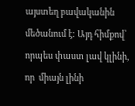այստեղ բավականին  մեծանում է: Այդ հիմքով՝  որպես փաստ լավ կլինի, որ  միայն լինի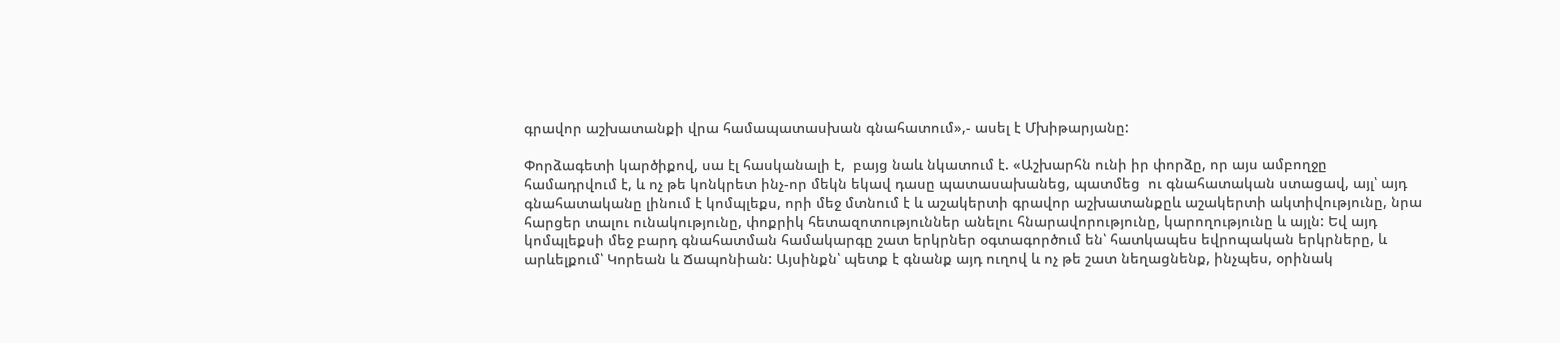գրավոր աշխատանքի վրա համապատասխան գնահատում»,- ասել է Մխիթարյանը:

Փորձագետի կարծիքով, սա էլ հասկանալի է,  բայց նաև նկատում է. «Աշխարհն ունի իր փորձը, որ այս ամբողջը համադրվում է, և ոչ թե կոնկրետ ինչ-որ մեկն եկավ դասը պատասախանեց, պատմեց  ու գնահատական ստացավ, այլ՝ այդ գնահատականը լինում է կոմպլեքս, որի մեջ մտնում է և աշակերտի գրավոր աշխատանքըև աշակերտի ակտիվությունը, նրա հարցեր տալու ունակությունը, փոքրիկ հետազոտություններ անելու հնարավորությունը, կարողությունը և այլն: Եվ այդ կոմպլեքսի մեջ բարդ գնահատման համակարգը շատ երկրներ օգտագործում են՝ հատկապես եվրոպական երկրները, և արևելքում՝ Կորեան և Ճապոնիան: Այսինքն՝ պետք է գնանք այդ ուղով և ոչ թե շատ նեղացնենք, ինչպես, օրինակ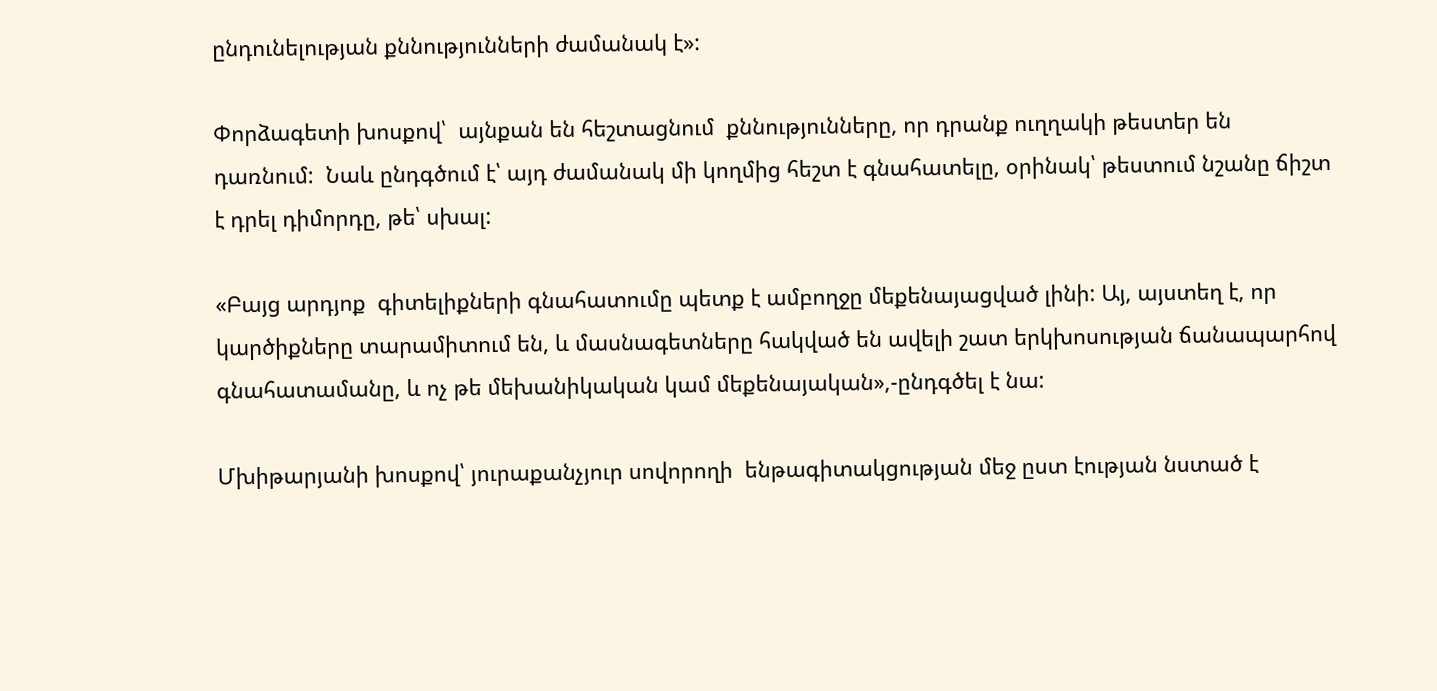ընդունելության քննությունների ժամանակ է»:

Փորձագետի խոսքով՝  այնքան են հեշտացնում  քննությունները, որ դրանք ուղղակի թեստեր են դառնում:  Նաև ընդգծում է՝ այդ ժամանակ մի կողմից հեշտ է գնահատելը, օրինակ՝ թեստում նշանը ճիշտ է դրել դիմորդը, թե՝ սխալ:

«Բայց արդյոք  գիտելիքների գնահատումը պետք է ամբողջը մեքենայացված լինի: Այ, այստեղ է, որ կարծիքները տարամիտում են, և մասնագետները հակված են ավելի շատ երկխոսության ճանապարհով  գնահատամանը, և ոչ թե մեխանիկական կամ մեքենայական»,-ընդգծել է նա:

Մխիթարյանի խոսքով՝ յուրաքանչյուր սովորողի  ենթագիտակցության մեջ ըստ էության նստած է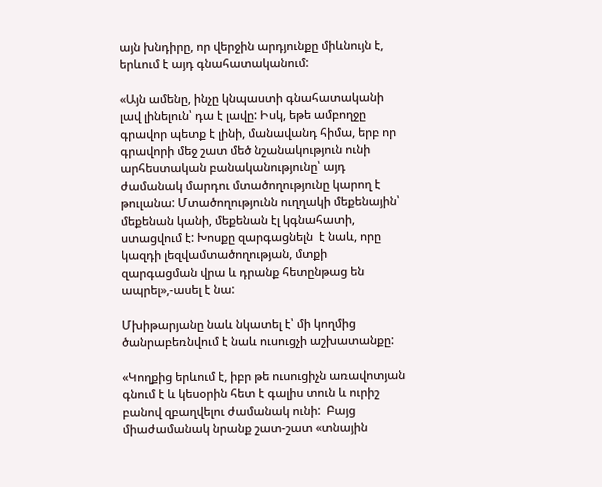այն խնդիրը, որ վերջին արդյունքը միևնույն է, երևում է այդ գնահատականում:

«Այն ամենը, ինչը կնպաստի գնահատականի լավ լինելուն՝ դա է լավը: Իսկ, եթե ամբողջը գրավոր պետք է լինի, մանավանդ հիմա, երբ որ գրավորի մեջ շատ մեծ նշանակություն ունի արհեստական բանականությունը՝ այդ ժամանակ մարդու մտածողությունը կարող է թուլանա: Մտածողությունն ուղղակի մեքենային՝ մեքենան կանի, մեքենան էլ կգնահատի, ստացվում է: Խոսքը զարգացնելն  է նաև, որը կազդի լեզվամտածողության, մտքի զարգացման վրա և դրանք հետընթաց են ապրել»,-ասել է նա:

Մխիթարյանը նաև նկատել է՝ մի կողմից  ծանրաբեռնվում է նաև ուսուցչի աշխատանքը:

«Կողքից երևում է, իբր թե ուսուցիչն առավոտյան գնում է և կեսօրին հետ է գալիս տուն և ուրիշ բանով զբաղվելու ժամանակ ունի:  Բայց միաժամանակ նրանք շատ-շատ «տնային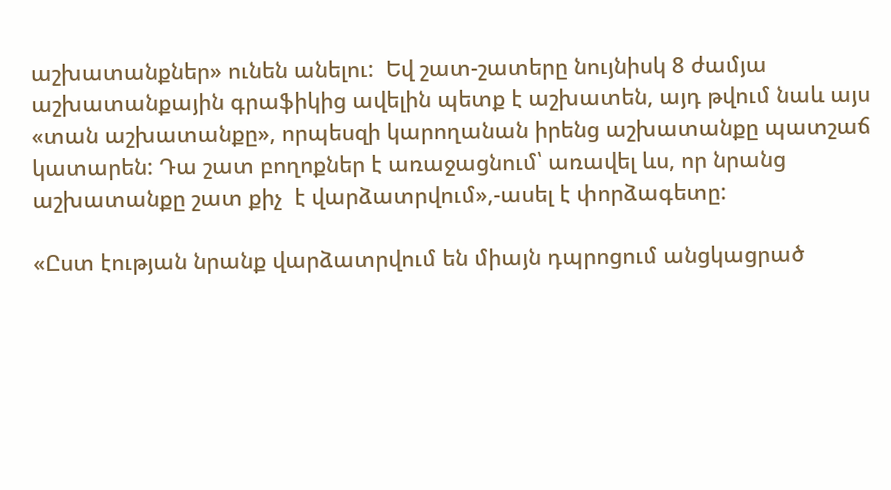աշխատանքներ» ունեն անելու:  Եվ շատ-շատերը նույնիսկ 8 ժամյա աշխատանքային գրաֆիկից ավելին պետք է աշխատեն, այդ թվում նաև այս «տան աշխատանքը», որպեսզի կարողանան իրենց աշխատանքը պատշաճ կատարեն: Դա շատ բողոքներ է առաջացնում՝ առավել ևս, որ նրանց աշխատանքը շատ քիչ  է վարձատրվում»,-ասել է փորձագետը:

«Ըստ էության նրանք վարձատրվում են միայն դպրոցում անցկացրած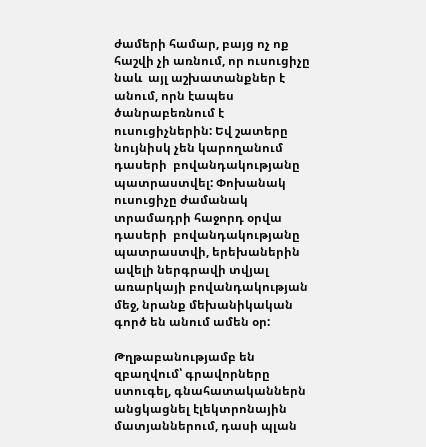ժամերի համար, բայց ոչ ոք հաշվի չի առնում, որ ուսուցիչը նաև  այլ աշխատանքներ է անում, որն էապես ծանրաբեռնում է ուսուցիչներին: Եվ շատերը նույնիսկ չեն կարողանում դասերի  բովանդակությանը պատրաստվել: Փոխանակ ուսուցիչը ժամանակ տրամադրի հաջորդ օրվա դասերի  բովանդակությանը պատրաստվի, երեխաներին ավելի ներգրավի տվյալ առարկայի բովանդակության մեջ, նրանք մեխանիկական գործ են անում ամեն օր:

Թղթաբանությամբ են զբաղվում՝ գրավորները ստուգել, գնահատականներն անցկացնել էլեկտրոնային մատյաններում, դասի պլան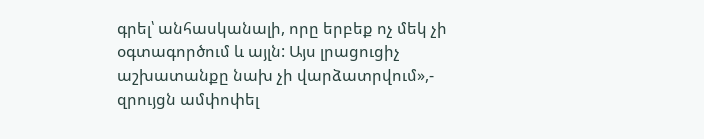գրել՝ անհասկանալի, որը երբեք ոչ մեկ չի օգտագործում և այլն: Այս լրացուցիչ աշխատանքը նախ չի վարձատրվում»,- զրույցն ամփոփել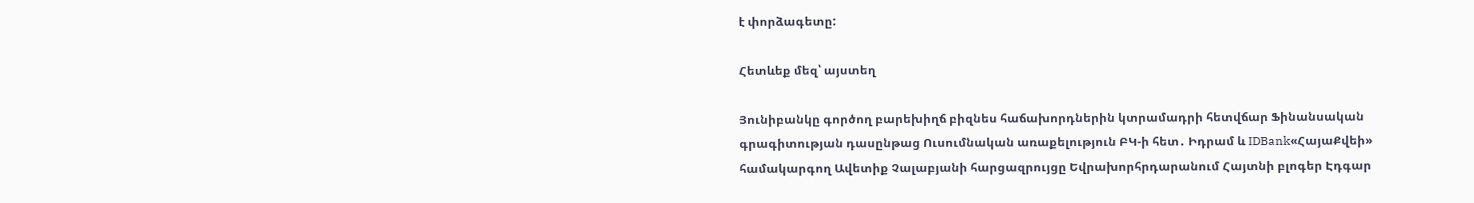է փորձագետը:

Հետևեք մեզ՝ այստեղ

Յունիբանկը գործող բարեխիղճ բիզնես հաճախորդներին կտրամադրի հետվճար Ֆինանսական գրագիտության դասընթաց Ուսումնական առաքելություն ԲԿ-ի հետ․ Իդրամ և IDBank«ՀայաՔվեի» համակարգող Ավետիք Չալաբյանի հարցազրույցը Եվրախորհրդարանում Հայտնի բլոգեր Էդգար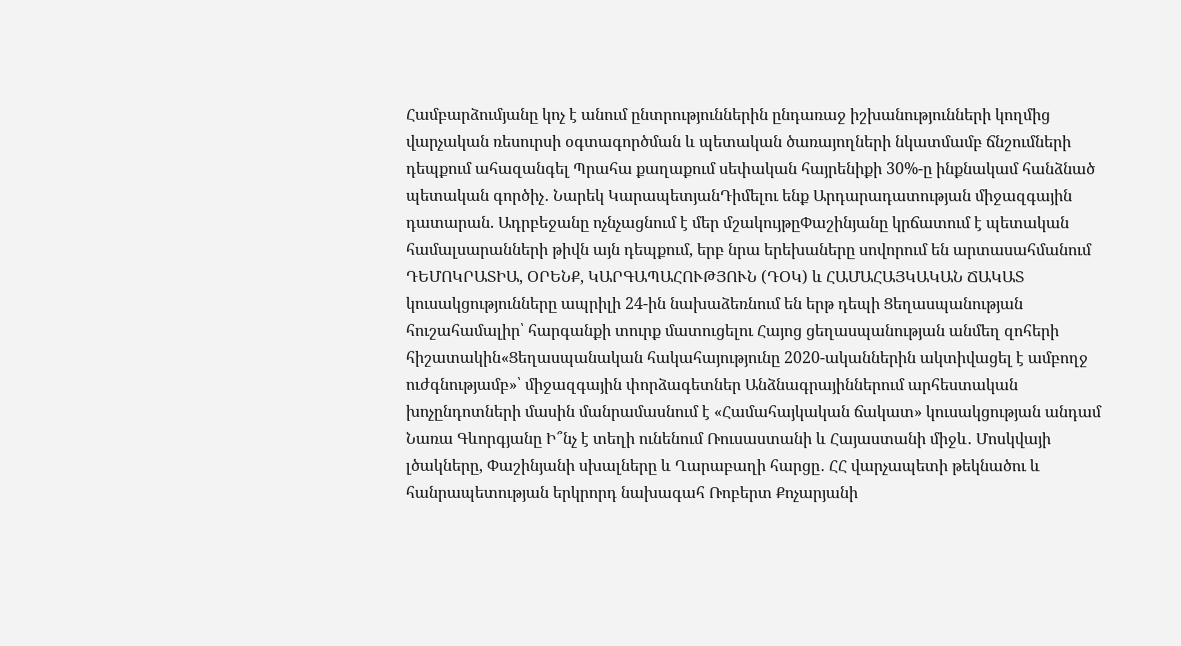Համբարձումյանը կոչ է անում ընտրություններին ընդառաջ իշխանությունների կողմից վարչական ռեսուրսի օգտագործման և պետական ծառայողների նկատմամբ ճնշումների դեպքում ահազանգել Պրահա քաղաքում սեփական հայրենիքի 30%-ը ինքնակամ հանձնած պետական գործիչ․ Նարեկ ԿարապետյանԴիմելու ենք Արդարադատության միջազգային դատարան. Ադրբեջանը ոչնչացնում է մեր մշակույթըՓաշինյանը կրճատում է պետական համալսարանների թիվն այն դեպքում, երբ նրա երեխաները սովորում են արտասահմանում ԴԵՄՈԿՐԱՏԻԱ, ՕՐԵՆՔ, ԿԱՐԳԱՊԱՀՈՒԹՅՈՒՆ (ԴՕԿ) և ՀԱՄԱՀԱՅԿԱԿԱՆ ՃԱԿԱՏ կուսակցությունները ապրիլի 24-ին նախաձեռնում են երթ դեպի Ցեղասպանության հուշահամալիր՝ հարգանքի տուրք մատուցելու Հայոց ցեղասպանության անմեղ զոհերի հիշատակին«Ցեղասպանական հակահայությունը 2020-ականներին ակտիվացել է ամբողջ ուժգնությամբ»՝ միջազգային փորձագետներ Անձնագրայիններում արհեստական խոչընդոտների մասին մանրամասնում է «Համահայկական ճակատ» կուսակցության անդամ Նառա Գևորգյանը Ի՞նչ է տեղի ունենում Ռուսաստանի և Հայաստանի միջև․ Մոսկվայի լծակները, Փաշինյանի սխալները և Ղարաբաղի հարցը․ ՀՀ վարչապետի թեկնածու և հանրապետության երկրորդ նախագահ Ռոբերտ Քոչարյանի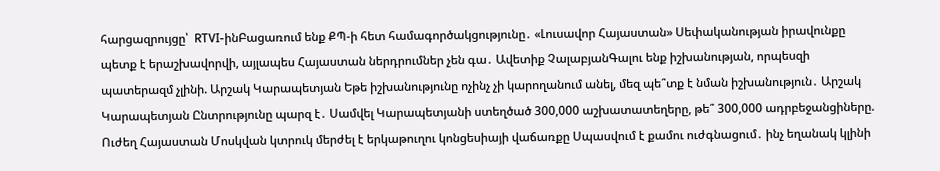հարցազրույցը՝  RTVI-ինԲացառում ենք ՔՊ-ի հետ համագործակցությունը․ «Լուսավոր Հայաստան» Սեփականության իրավունքը պետք է երաշխավորվի, այլապես Հայաստան ներդրումներ չեն գա․ Ավետիք ՉալաբյանԳալու ենք իշխանության, որպեսզի պատերազմ չլինի. Արշակ Կարապետյան Եթե իշխանությունը ոչինչ չի կարողանում անել, մեզ պե՞տք է նման իշխանություն․ Արշակ Կարապետյան Ընտրությունը պարզ է․ Սամվել Կարապետյանի ստեղծած 300,000 աշխատատեղերը, թե՞ 300,000 ադրբեջանցիները. Ուժեղ Հայաստան Մոսկվան կտրուկ մերժել է երկաթուղու կոնցեսիայի վաճառքը Սպասվում է քամու ուժգնացում․ ինչ եղանակ կլինի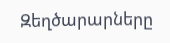Զեղծարարները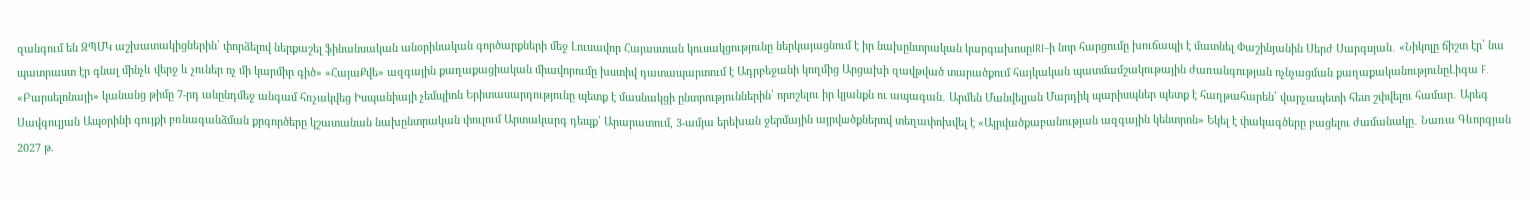զանգում են ԶՊՄԿ աշխատակիցներին՝ փորձելով ներքաշել ֆինանսական անօրինական գործարքների մեջ Լուսավոր Հայաստան կուսակցությունը ներկայացնում է իր նախընտրական կարգախոսըIRI–ի նոր հարցումը խուճապի է մատնել Փաշինյանին Սերժ Սարգսյան․ «Նիկոլը ճիշտ էր՝ նա պատրաստ էր գնալ մինչև վերջ և չուներ ոչ մի կարմիր գիծ» «ՀայաՔվե» ազգային քաղաքացիական միավորումը խստիվ դատապարտում է Ադրբեջանի կողմից Արցախի զավթված տարածքում հայկական պատմամշակութային ժառանգության ոչնչացման քաղաքականությունըԼիգա F. «Բարսելոնայի» կանանց թիմը 7-րդ անընդմեջ անգամ հռչակվեց Իսպանիայի չեմպիոն Երիտասարդությունը պետք է մասնակցի ընտրություններին՝ որոշելու իր կյանքն ու ապագան․ Արմեն Մանվելյան Մարդիկ պարիսպներ պետք է հաղթահարեն՝ վարչապետի հետ շփվելու համար․ Արեգ Սավգուլյան Ապօրինի գույքի բռնագանձման քրգործերը կշատանան նախընտրական փուլում Արտակարգ դեպք՝ Արարատում, 3-ամյա երեխան ջերմային այրվшծքներով տեղափոխվել է «Այրվածքաբանության ազգային կենտրոն» Եկել է փակագծերը բացելու ժամանակը․ Նառա Գևորգյան 2027 թ.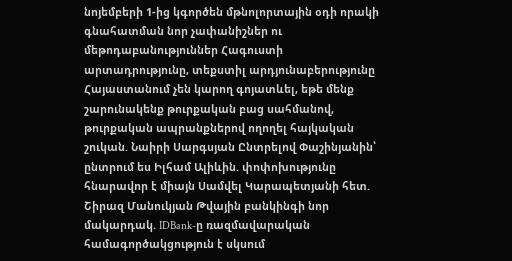նոյեմբերի 1-ից կգործեն մթնոլորտային օդի որակի գնահատման նոր չափանիշներ ու մեթոդաբանություններ Հագուստի արտադրությունը, տեքստիլ արդյունաբերությունը Հայաստանում չեն կարող գոյատևել, եթե մենք շարունակենք թուրքական բաց սահմանով, թուրքական ապրանքներով ողողել հայկական շուկան. Նաիրի Սարգսյան Ընտրելով Փաշինյանին՝ ընտրում ես Իլհամ Ալիևին. փոփոխությունը հնարավոր է միայն Սամվել Կարապետյանի հետ. Շիրազ Մանուկյան Թվային բանկինգի նոր մակարդակ. IDBank-ը ռազմավարական համագործակցություն է սկսում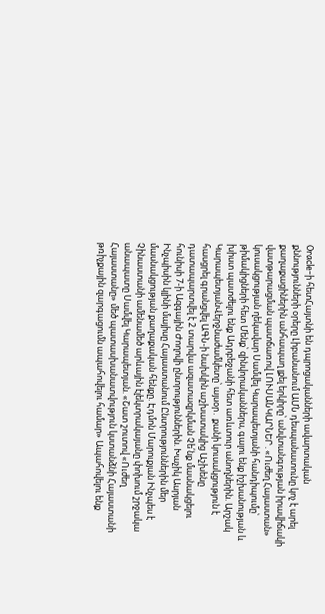Oracle-ի հետՀայտնի են դպրոցականների ավարտական քննությունների օրերը Լիբանանում ԱՄՆ դեսպանատունը կոչ է արել քաղաքացիներին անհապաղ լքել երկիրը՝ անվտանգության իրավիճակի վատթարացման պատճառով ԼՈՒՍԱՆԿԱՐՆԵՐ․«Ուժեղ Հայաստան» կուսակցության ղեկավար Սամվել Կարապետյանի հանդիպումը՝ թիմակիցների հետ Մենք՝ զինվորականներս, գալու ենք իշխանության և խիստ պատժելու ենք Ադրբեջանի հետ առևտուր անողներին. Արշակ ԿարապետյանՎերջնաժամկետը՝ այսօր․ քանի կուսակցություն է հասցրել գրանցվել ԱԳՆ-ի նախկին աշխատակից Աշխենը դատապարտվել է 2 տարվա ազատազրկման Չե՛նք մասնակցելու հունիսի 7-ի Ազգային Ժողովի ընտրություններին. Խաչիկ Ասրյան Ինչպիսին կլինի մայիսը Հայաստանում Ընտրություններին մեր մասնակցության քաղաքական հենքը. Էդմոն Մարուքյան Ինչպես է Չինաստանի ամենամեծ արևային էլեկտրակայանը փոխում շրջակա անապատը Սամվել Կարապետյան. «Շատ շուտով «Ուժեղ Հայաստանը» մեծ պատասխանատվություն կստանձնի Հայաստանի թռիչքային զարգացումն ապահովելու համար» Ապահովելու ենք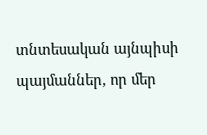տնտեսական այնպիսի պայմաններ, որ մեր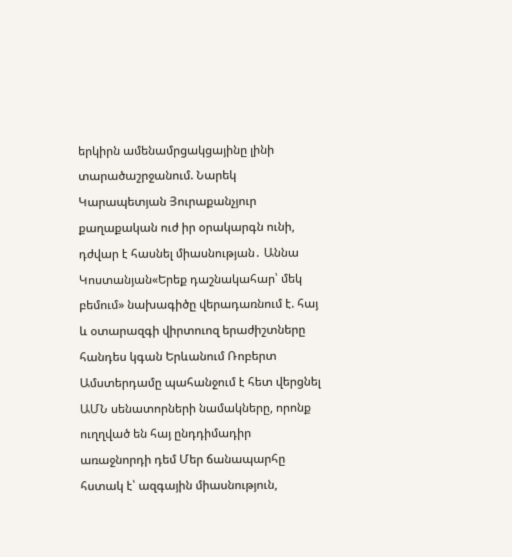երկիրն ամենամրցակցայինը լինի տարածաշրջանում. Նարեկ Կարապետյան Յուրաքանչյուր քաղաքական ուժ իր օրակարգն ունի, դժվար է հասնել միասնության․ Աննա Կոստանյան«Երեք դաշնակահար՝ մեկ բեմում» նախագիծը վերադառնում է. հայ և օտարազգի վիրտուոզ երաժիշտները հանդես կգան Երևանում Ռոբերտ Ամստերդամը պահանջում է հետ վերցնել ԱՄՆ սենատորների նամակները, որոնք ուղղված են հայ ընդդիմադիր առաջնորդի դեմ Մեր ճանապարհը հստակ է՝ ազգային միասնություն,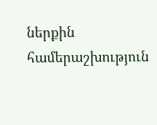ներքին համերաշխություն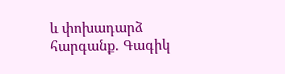և փոխադարձ հարգանք. Գագիկ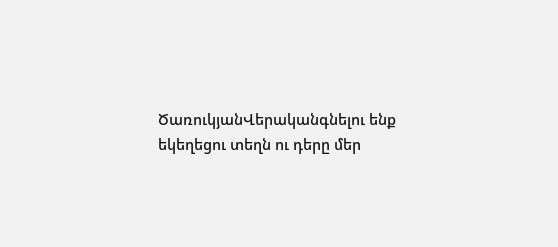ԾառուկյանՎերականգնելու ենք եկեղեցու տեղն ու դերը մեր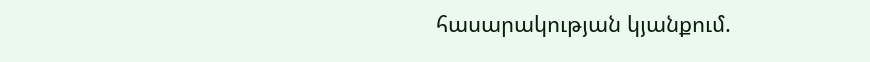հասարակության կյանքում.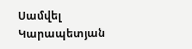Սամվել Կարապետյան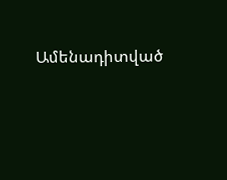Ամենադիտված